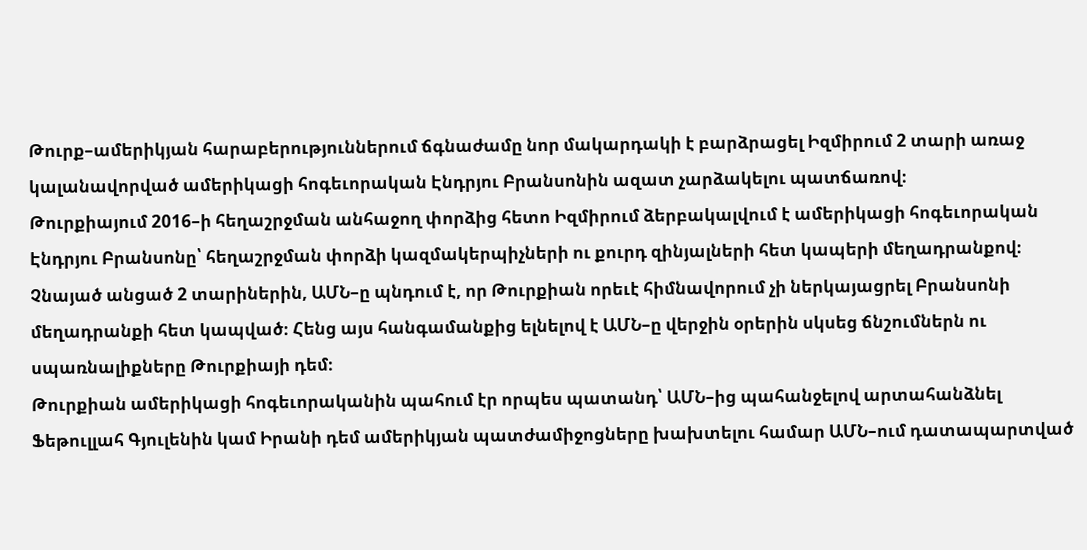Թուրք–ամերիկյան հարաբերություններում ճգնաժամը նոր մակարդակի է բարձրացել Իզմիրում 2 տարի առաջ կալանավորված ամերիկացի հոգեւորական Էնդրյու Բրանսոնին ազատ չարձակելու պատճառով։
Թուրքիայում 2016–ի հեղաշրջման անհաջող փորձից հետո Իզմիրում ձերբակալվում է ամերիկացի հոգեւորական Էնդրյու Բրանսոնը՝ հեղաշրջման փորձի կազմակերպիչների ու քուրդ զինյալների հետ կապերի մեղադրանքով։ Չնայած անցած 2 տարիներին, ԱՄՆ–ը պնդում է, որ Թուրքիան որեւէ հիմնավորում չի ներկայացրել Բրանսոնի մեղադրանքի հետ կապված։ Հենց այս հանգամանքից ելնելով է ԱՄՆ–ը վերջին օրերին սկսեց ճնշումներն ու սպառնալիքները Թուրքիայի դեմ։
Թուրքիան ամերիկացի հոգեւորականին պահում էր որպես պատանդ՝ ԱՄՆ–ից պահանջելով արտահանձնել Ֆեթուլլահ Գյուլենին կամ Իրանի դեմ ամերիկյան պատժամիջոցները խախտելու համար ԱՄՆ–ում դատապարտված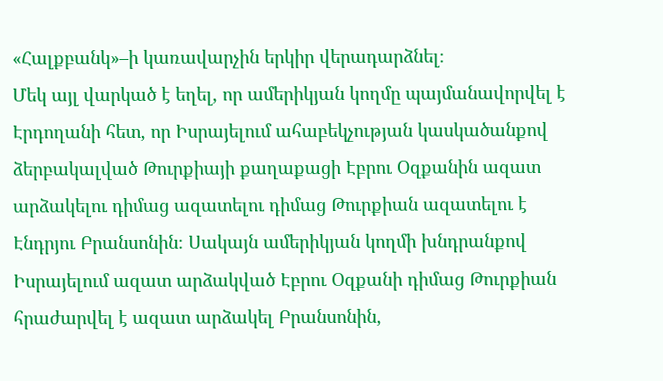«Հալքբանկ»–ի կառավարչին երկիր վերադարձնել։
Մեկ այլ վարկած է եղել, որ ամերիկյան կողմը պայմանավորվել է Էրդողանի հետ, որ Իսրայելում ահաբեկչության կասկածանքով ձերբակալված Թուրքիայի քաղաքացի Էբրու Օզքանին ազատ արձակելու դիմաց ազատելու դիմաց Թուրքիան ազատելու է Էնդրյու Բրանսոնին։ Սակայն ամերիկյան կողմի խնդրանքով Իսրայելում ազատ արձակված Էբրու Օզքանի դիմաց Թուրքիան հրաժարվել է ազատ արձակել Բրանսոնին,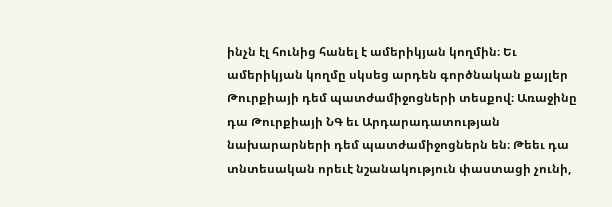ինչն էլ հունից հանել է ամերիկյան կողմին։ Եւ ամերիկյան կողմը սկսեց արդեն գործնական քայլեր Թուրքիայի դեմ պատժամիջոցների տեսքով։ Առաջինը դա Թուրքիայի ՆԳ եւ Արդարադատության նախարարների դեմ պատժամիջոցներն են։ Թեեւ դա տնտեսական որեւէ նշանակություն փաստացի չունի,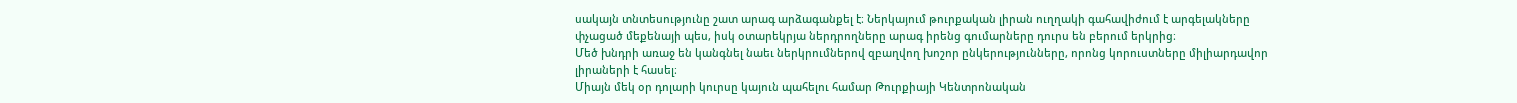սակայն տնտեսությունը շատ արագ արձագանքել է։ Ներկայում թուրքական լիրան ուղղակի գահավիժում է արգելակները փչացած մեքենայի պես, իսկ օտարեկրյա ներդրողները արագ իրենց գումարները դուրս են բերում երկրից։
Մեծ խնդրի առաջ են կանգնել նաեւ ներկրումներով զբաղվող խոշոր ընկերությունները, որոնց կորուստները միլիարդավոր լիրաների է հասել։
Միայն մեկ օր դոլարի կուրսը կայուն պահելու համար Թուրքիայի Կենտրոնական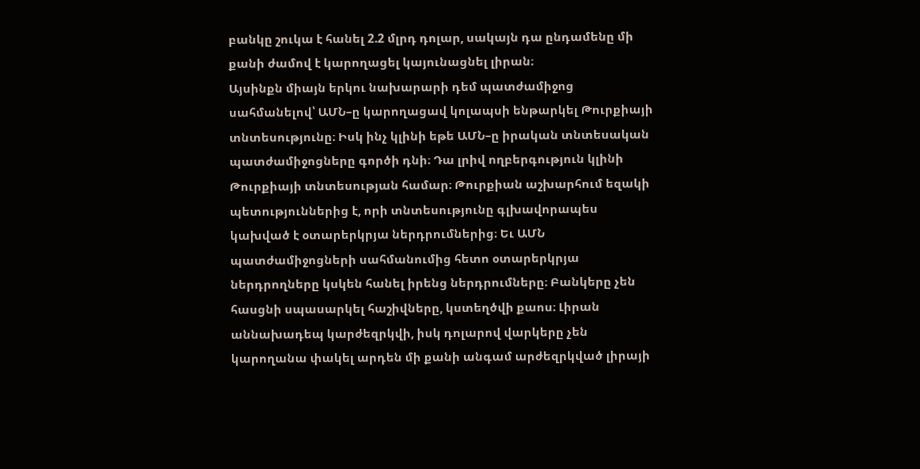բանկը շուկա է հանել 2.2 մլրդ դոլար, սակայն դա ընդամենը մի քանի ժամով է կարողացել կայունացնել լիրան։
Այսինքն միայն երկու նախարարի դեմ պատժամիջոց սահմանելով՝ ԱՄՆ–ը կարողացավ կոլապսի ենթարկել Թուրքիայի տնտեսությունը։ Իսկ ինչ կլինի եթե ԱՄՆ–ը իրական տնտեսական պատժամիջոցները գործի դնի։ Դա լրիվ ողբերգություն կլինի Թուրքիայի տնտեսության համար։ Թուրքիան աշխարհում եզակի պետություններից է, որի տնտեսությունը գլխավորապես կախված է օտարերկրյա ներդրումներից։ Եւ ԱՄՆ պատժամիջոցների սահմանումից հետո օտարերկրյա ներդրողները կսկեն հանել իրենց ներդրումները։ Բանկերը չեն հասցնի սպասարկել հաշիվները, կստեղծվի քաոս։ Լիրան աննախադեպ կարժեզրկվի, իսկ դոլարով վարկերը չեն կարողանա փակել արդեն մի քանի անգամ արժեզրկված լիրայի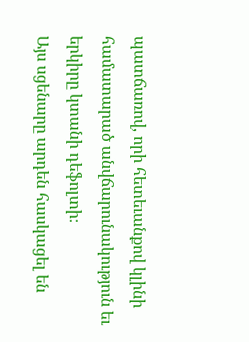պատճառով, որի հետեւանքով կլինի համատարած անվճարունակություն եւ երկիրը կտանի դեֆոլտի։
Այս սցենարը արդեն հասկացել են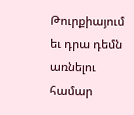Թուրքիայում եւ դրա դեմն առնելու համար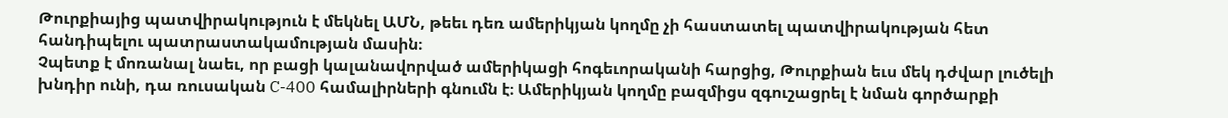Թուրքիայից պատվիրակություն է մեկնել ԱՄՆ, թեեւ դեռ ամերիկյան կողմը չի հաստատել պատվիրակության հետ հանդիպելու պատրաստակամության մասին։
Չպետք է մոռանալ նաեւ, որ բացի կալանավորված ամերիկացի հոգեւորականի հարցից, Թուրքիան եւս մեկ դժվար լուծելի խնդիր ունի, դա ռուսական C-400 համալիրների գնումն է։ Ամերիկյան կողմը բազմիցս զգուշացրել է նման գործարքի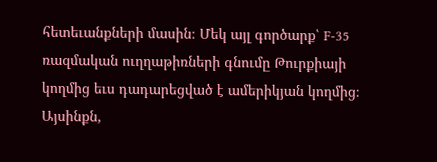հետեւանքների մասին։ Մեկ այլ գործարք՝ F-35 ռազմական ուղղաթիռների գնումը Թուրքիայի կողմից եւս դադարեցված է ամերիկյան կողմից։
Այսինքն,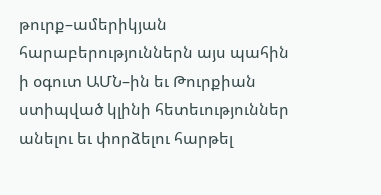թուրք–ամերիկյան հարաբերություններն այս պահին ի օգուտ ԱՄՆ–ին եւ Թուրքիան ստիպված կլինի հետեւություններ անելու եւ փորձելու հարթել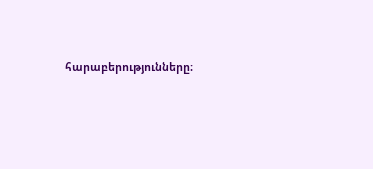հարաբերությունները։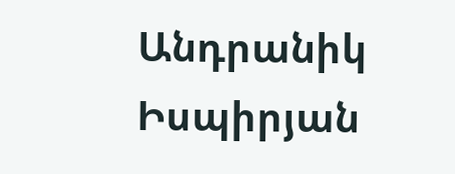Անդրանիկ Իսպիրյան